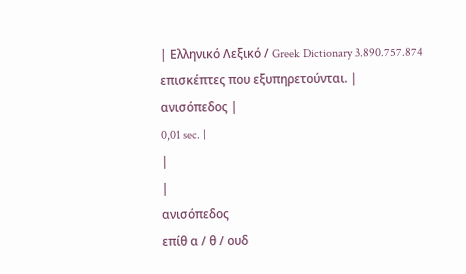| Ελληνικό Λεξικό / Greek Dictionary 3.890.757.874 επισκέπτες που εξυπηρετούνται. |
ανισόπεδος |
0,01 sec. |
|
|
ανισόπεδος
επίθ α / θ / ουδ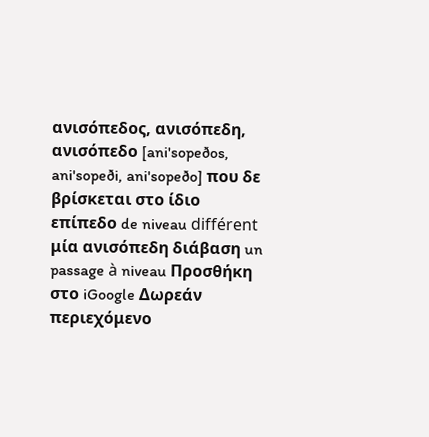ανισόπεδος, ανισόπεδη, ανισόπεδο [ani'sopeðos, ani'sopeði, ani'sopeðo] που δε βρίσκεται στο ίδιο επίπεδο de niveau différent μία ανισόπεδη διάβαση un passage à niveau Προσθήκη στο iGoogle Δωρεάν περιεχόμενο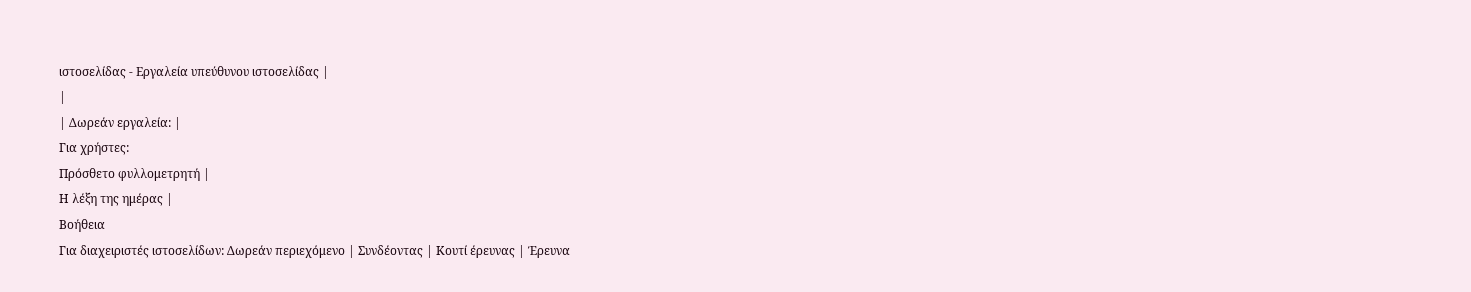ιστοσελίδας - Εργαλεία υπεύθυνου ιστοσελίδας |
|
| Δωρεάν εργαλεία: |
Για χρήστες:
Πρόσθετο φυλλομετρητή |
Η λέξη της ημέρας |
Βοήθεια
Για διαχειριστές ιστοσελίδων: Δωρεάν περιεχόμενο | Συνδέοντας | Κουτί έρευνας | Έρευνα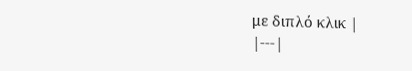με διπλό κλικ |
|---|